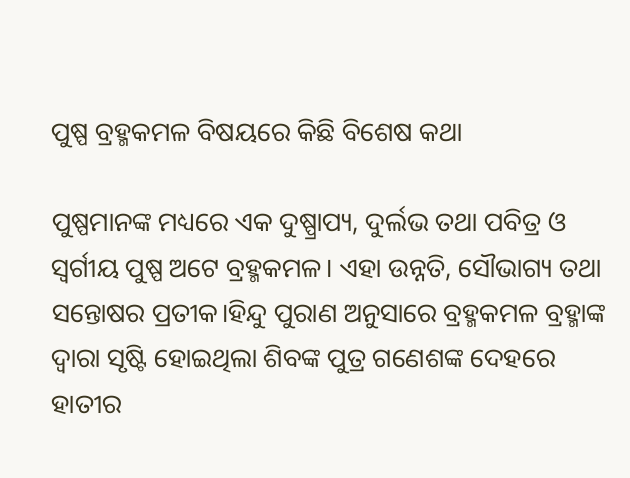ପୁଷ୍ପ ବ୍ରହ୍ମକମଳ ବିଷୟରେ କିଛି ବିଶେଷ କଥା

ପୁଷ୍ପମାନଙ୍କ ମଧ୍ୟରେ ଏକ ଦୁଷ୍ପ୍ରାପ୍ୟ, ଦୁର୍ଲଭ ତଥା ପବିତ୍ର ଓ ସ୍ବର୍ଗୀୟ ପୁଷ୍ପ ଅଟେ ବ୍ରହ୍ମକମଳ। ଏହା ଉନ୍ନତି, ସୌଭାଗ୍ୟ ତଥା ସନ୍ତୋଷର ପ୍ରତୀକ।ହିନ୍ଦୁ ପୁରାଣ ଅନୁସାରେ ବ୍ରହ୍ମକମଳ ବ୍ରହ୍ମାଙ୍କ ଦ୍ୱାରା ସୃଷ୍ଟି ହୋଇଥିଲା ଶିବଙ୍କ ପୁତ୍ର ଗଣେଶଙ୍କ ଦେହରେ ହାତୀର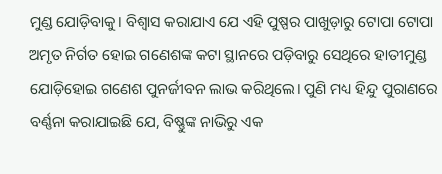ମୁଣ୍ଡ ଯୋଡ଼ିବାକୁ। ବିଶ୍ୱାସ କରାଯାଏ ଯେ ଏହି ପୁଷ୍ପର ପାଖୁଡ଼ାରୁ ଟୋପା ଟୋପା ଅମୃତ ନିର୍ଗତ ହୋଇ ଗଣେଶଙ୍କ କଟା ସ୍ଥାନରେ ପଡ଼ିବାରୁ ସେଥିରେ ହାତୀମୁଣ୍ଡ ଯୋଡ଼ିହୋଇ ଗଣେଶ ପୁନର୍ଜୀବନ ଲାଭ କରିଥିଲେ। ପୁଣି ମଧ୍ୟ ହିନ୍ଦୁ ପୁରାଣରେ ବର୍ଣ୍ଣନା କରାଯାଇଛି ଯେ, ବିଷ୍ଣୁଙ୍କ ନାଭିରୁ ଏକ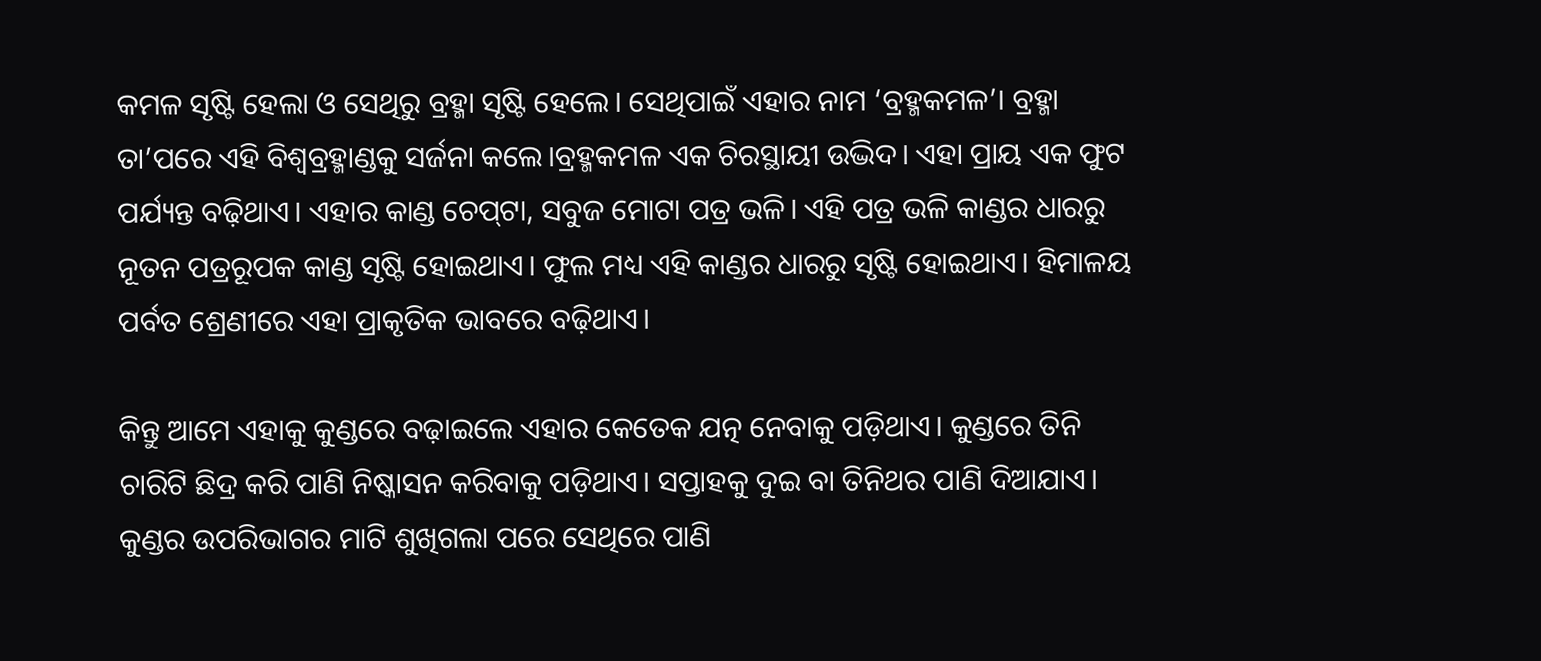କମଳ ସୃଷ୍ଟି ହେଲା ଓ ସେଥିରୁ ବ୍ରହ୍ମା ସୃଷ୍ଟି ହେଲେ। ସେଥିପାଇଁ ଏହାର ନାମ ‘ବ୍ରହ୍ମକମଳ’। ବ୍ରହ୍ମା ତା’ପରେ ଏହି ବିଶ୍ୱବ୍ରହ୍ମାଣ୍ଡକୁ ସର୍ଜନା କଲେ।ବ୍ରହ୍ମକମଳ ଏକ ଚିରସ୍ଥାୟୀ ଉଦ୍ଭିଦ। ଏହା ପ୍ରାୟ ଏକ ଫୁଟ ପର୍ଯ୍ୟନ୍ତ ବଢ଼ିଥାଏ। ଏହାର କାଣ୍ଡ ଚେପ୍‌ଟା, ସବୁଜ ମୋଟା ପତ୍ର ଭଳି। ଏହି ପତ୍ର ଭଳି କାଣ୍ଡର ଧାରରୁ ନୂତନ ପତ୍ରରୂପକ କାଣ୍ଡ ସୃଷ୍ଟି ହୋଇଥାଏ। ଫୁଲ ମଧ୍ୟ ଏହି କାଣ୍ଡର ଧାରରୁ ସୃଷ୍ଟି ହୋଇଥାଏ। ହିମାଳୟ ପର୍ବତ ଶ୍ରେଣୀରେ ଏହା ପ୍ରାକୃତିକ ଭାବରେ ବଢ଼ିଥାଏ।

କିନ୍ତୁ ଆମେ ଏହାକୁ କୁଣ୍ଡରେ ବଢ଼ାଇଲେ ଏହାର କେତେକ ଯତ୍ନ ନେବାକୁ ପଡ଼ିଥାଏ। କୁଣ୍ଡରେ ତିନି ଚାରିଟି ଛିଦ୍ର କରି ପାଣି ନିଷ୍କାସନ କରିବାକୁ ପଡ଼ିଥାଏ। ସପ୍ତାହକୁ ଦୁଇ ବା ତିନିଥର ପାଣି ଦିଆଯାଏ। କୁଣ୍ଡର ଉପରିଭାଗର ମାଟି ଶୁଖିଗଲା ପରେ ସେଥିରେ ପାଣି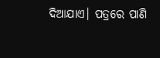ଦିଆଯାଏ। ପତ୍ରରେ ପାଣି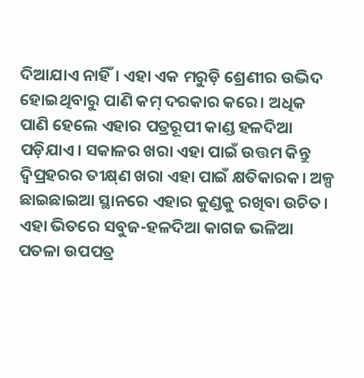ଦିଆଯାଏ ନାହିଁ। ଏହା ଏକ ମରୁଡ଼ି ଶ୍ରେଣୀର ଉଦ୍ଭିଦ ହୋଇଥିବାରୁ ପାଣି କମ୍‌ ଦରକାର କରେ। ଅଧିକ ପାଣି ହେଲେ ଏହାର ପତ୍ରରୂପୀ କାଣ୍ଡ ହଳଦିଆ ପଡ଼ିଯାଏ। ସକାଳର ଖରା ଏହା ପାଇଁ ଉତ୍ତମ କିନ୍ତୁ ଦ୍ୱିପ୍ରହରର ତୀକ୍ଷ୍‌ଣ ଖରା ଏହା ପାଇଁ କ୍ଷତିକାରକ। ଅଳ୍ପ ଛାଇଛାଇଆ ସ୍ଥାନରେ ଏହାର କୁଣ୍ଡକୁ ରଖିବା ଉଚିତ। ଏହା ଭିତରେ ସବୁଜ-ହଳଦିଆ କାଗଜ ଭଳିଆ ପତଳା ଉପପତ୍ର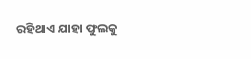ରହିଥାଏ ଯାହା ଫୁଲକୁ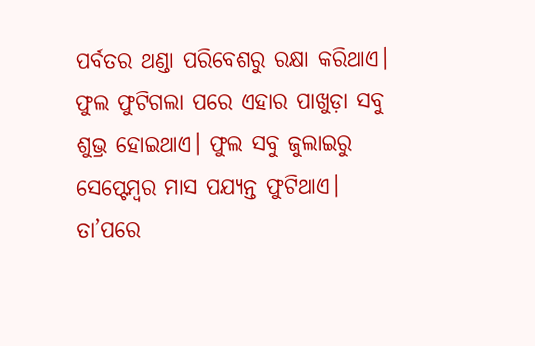ପର୍ବତର ଥଣ୍ଡା ପରିବେଶରୁ ରକ୍ଷା କରିଥାଏ। ଫୁଲ ଫୁଟିଗଲା ପରେ ଏହାର ପାଖୁଡ଼ା ସବୁ ଶୁଭ୍ର ହୋଇଥାଏ। ଫୁଲ ସବୁ ଜୁଲାଇରୁ ସେପ୍ଟେମ୍ବର ମାସ ପଯ୍ୟନ୍ତ ଫୁଟିଥାଏ। ତା’ପରେ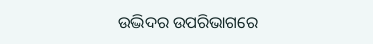ଉଦ୍ଭିଦର ଉପରିଭାଗରେ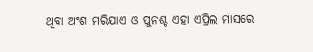ଥିବା ଅଂଶ ମରିଯାଏ ଓ ପୁନଶ୍ଚ ଏହା ଏପ୍ରିଲ ମାସରେ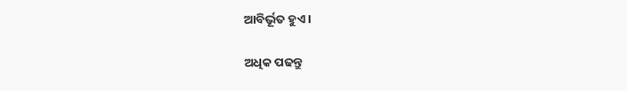ଆବିର୍ଭୂତ ହୁଏ।

ଅଧିକ ପଢନ୍ତୁ